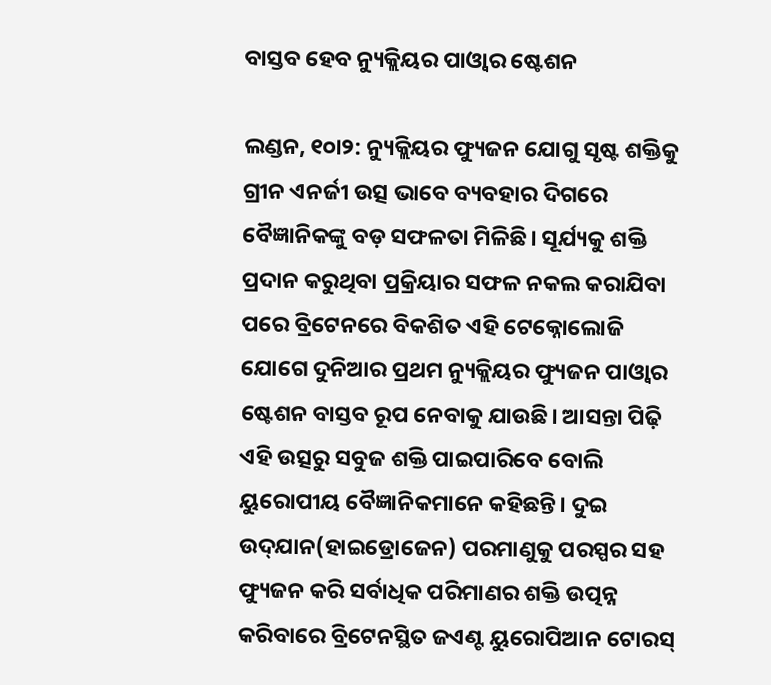ବାସ୍ତବ ହେବ ନ୍ୟୁକ୍ଲିୟର ପାଓ୍ବାର ଷ୍ଟେଶନ

ଲଣ୍ଡନ, ୧୦ା୨: ନ୍ୟୁକ୍ଲିୟର ଫ୍ୟୁଜନ ଯୋଗୁ ସୃଷ୍ଟ ଶକ୍ତିକୁ ଗ୍ରୀନ ଏନର୍ଜୀ ଉତ୍ସ ଭାବେ ବ୍ୟବହାର ଦିଗରେ ବୈଜ୍ଞାନିକଙ୍କୁ ବଡ଼ ସଫଳତା ମିଳିଛି। ସୂର୍ଯ୍ୟକୁ ଶକ୍ତି ପ୍ରଦାନ କରୁଥିବା ପ୍ରକ୍ରିୟାର ସଫଳ ନକଲ କରାଯିବା ପରେ ବ୍ରିଟେନରେ ବିକଶିତ ଏହି ଟେକ୍ନୋଲୋଜି ଯୋଗେ ଦୁନିଆର ପ୍ରଥମ ନ୍ୟୁକ୍ଲିୟର ଫ୍ୟୁଜନ ପାଓ୍ବାର ଷ୍ଟେଶନ ବାସ୍ତବ ରୂପ ନେବାକୁ ଯାଉଛି। ଆସନ୍ତା ପିଢ଼ି ଏହି ଉତ୍ସରୁ ସବୁଜ ଶକ୍ତି ପାଇପାରିବେ ବୋଲି ୟୁରୋପୀୟ ବୈଜ୍ଞାନିକମାନେ କହିଛନ୍ତି। ଦୁଇ ଉଦ୍‌ଯାନ(ହାଇଡ୍ରୋଜେନ) ପରମାଣୁକୁ ପରସ୍ପର ସହ ଫ୍ୟୁଜନ କରି ସର୍ବାଧିକ ପରିମାଣର ଶକ୍ତି ଉତ୍ପନ୍ନ କରିବାରେ ବ୍ରିଟେନସ୍ଥିତ ଜଏଣ୍ଟ ୟୁରୋପିଆନ ଟୋରସ୍‌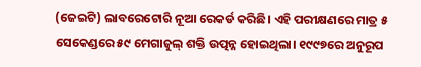(ଜେଇଟି) ଲାବରେଟୋରି ନୂଆ ରେକର୍ଡ କରିଛି। ଏହି ପରୀକ୍ଷଣରେ ମାତ୍ର ୫ ସେକେଣ୍ଡରେ ୫୯ ମେଗାଜୁଲ୍‌ ଶକ୍ତି ଉତ୍ପନ୍ନ ହୋଇଥିଲା। ୧୯୯୭ରେ ଅନୁରୂପ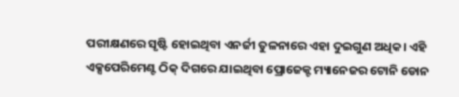ପରୀକ୍ଷଣରେ ସୃଷ୍ଟି ହୋଇଥିବା ଏନର୍ଜୀ ତୁଳନାରେ ଏହା ଦୁଇଗୁଣ ଅଧିକ। ଏହି ଏକ୍ସପେରିମେଣ୍ଟ ଠିକ୍‌ ଦିଗରେ ଯାଇଥିବା ପ୍ରୋଜେକ୍ଟ ମ୍ୟାନେଜର ଟୋନି ଡୋନ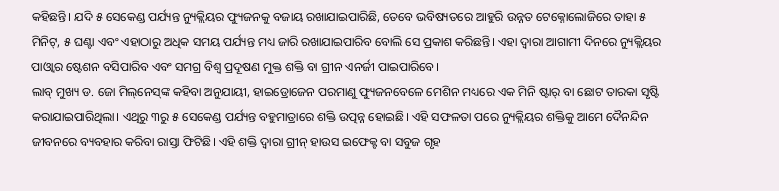କହିଛନ୍ତି। ଯଦି ୫ ସେକେଣ୍ଡ ପର୍ଯ୍ୟନ୍ତ ନ୍ୟୁକ୍ଲିୟର ଫ୍ୟୁଜନକୁ ବଜାୟ ରଖାଯାଇପାରିଛି, ତେବେ ଭବିଷ୍ୟତରେ ଆହୁରି ଉନ୍ନତ ଟେକ୍ନୋଲୋଜିରେ ତାହା ୫ ମିନିଟ୍‌, ୫ ଘଣ୍ଟା ଏବଂ ଏହାଠାରୁ ଅଧିକ ସମୟ ପର୍ଯ୍ୟନ୍ତ ମଧ୍ୟ ଜାରି ରଖାଯାଇପାରିବ ବୋଲି ସେ ପ୍ରକାଶ କରିଛନ୍ତି। ଏହା ଦ୍ୱାରା ଆଗାମୀ ଦିନରେ ନ୍ୟୁକ୍ଲିୟର ପାଓ୍ବାର ଷ୍ଟେଶନ ବସିପାରିବ ଏବଂ ସମଗ୍ର ବିଶ୍ୱ ପ୍ରଦୂଷଣ ମୁକ୍ତ ଶକ୍ତି ବା ଗ୍ରୀନ ଏନର୍ଜୀ ପାଇପାରିବେ।
ଲାବ୍‌ ମୁଖ୍ୟ ଡ. ଜୋ ମିଲ୍‌ନେସ୍‌ଙ୍କ କହିବା ଅନୁଯାୟୀ, ହାଇଡ୍ରୋଜେନ ପରମାଣୁ ଫ୍ୟୁଜନବେଳେ ମେଶିନ ମଧ୍ୟରେ ଏକ ମିନି ଷ୍ଟାର୍‌ ବା ଛୋଟ ତାରକା ସୃଷ୍ଟି କରାଯାଇପାରିଥିଲା। ଏଥିରୁ ୩ରୁ ୫ ସେକେଣ୍ଡ ପର୍ଯ୍ୟନ୍ତ ବହୁମାତ୍ରାରେ ଶକ୍ତି ଉତ୍ପନ୍ନ ହୋଇଛି। ଏହି ସଫଳତା ପରେ ନ୍ୟୁକ୍ଲିୟର ଶକ୍ତିକୁ ଆମେ ଦୈନନ୍ଦିନ ଜୀବନରେ ବ୍ୟବହାର କରିବା ରାସ୍ତା ଫିଟିଛି। ଏହି ଶକ୍ତି ଦ୍ୱାରା ଗ୍ରୀନ୍‌ ହାଉସ ଇଫେକ୍ଟ ବା ସବୁଜ ଗୃହ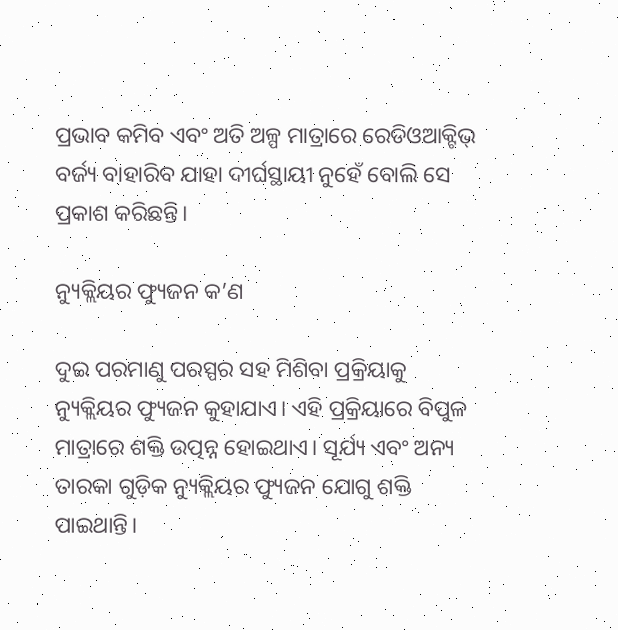ପ୍ରଭାବ କମିବ ଏବଂ ଅତି ଅଳ୍ପ ମାତ୍ରାରେ ରେଡିଓଆକ୍ଟିଭ୍‌ ବର୍ଜ୍ୟ ବାହାରିବ ଯାହା ଦୀର୍ଘସ୍ଥାୟୀ ନୁହେଁ ବୋଲି ସେ ପ୍ରକାଶ କରିଛନ୍ତି।

ନ୍ୟୁକ୍ଲିୟର ଫ୍ୟୁଜନ କ’ଣ

ଦୁଇ ପରମାଣୁ ପରସ୍ପର ସହ ମିଶିବା ପ୍ରକ୍ରିୟାକୁ ନ୍ୟୁକ୍ଲିୟର ଫ୍ୟୁଜନ କୁହାଯାଏ। ଏହି ପ୍ରକ୍ରିୟାରେ ବିପୁଳ ମାତ୍ରାରେ ଶକ୍ତି ଉତ୍ପନ୍ନ ହୋଇଥାଏ। ସୂର୍ଯ୍ୟ ଏବଂ ଅନ୍ୟ ତାରକା ଗୁଡ଼ିକ ନ୍ୟୁକ୍ଲିୟର ଫ୍ୟୁଜନ ଯୋଗୁ ଶକ୍ତି ପାଇଥାନ୍ତି।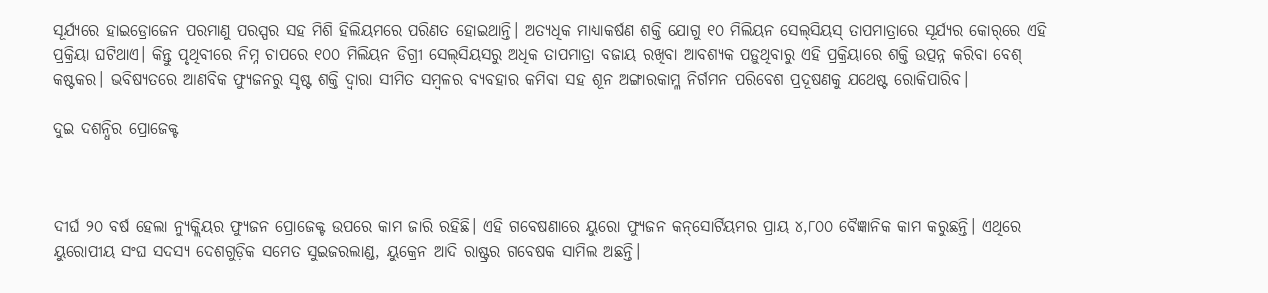ସୂର୍ଯ୍ୟରେ ହାଇଡ୍ରୋଜେନ ପରମାଣୁ ପରସ୍ପର ସହ ମିଶି ହିଲିୟମରେ ପରିଣତ ହୋଇଥାନ୍ତି। ଅତ୍ୟଧିକ ମାଧ୍ୟାକର୍ଷଣ ଶକ୍ତି ଯୋଗୁ ୧୦ ମିଲିୟନ ସେଲ୍‌ସିୟସ୍‌ ତାପମାତ୍ରାରେ ସୂର୍ଯ୍ୟର କୋର୍‌ରେ ଏହି ପ୍ରକ୍ରିୟା ଘଟିଥାଏ। କିନ୍ତୁ ପୃଥିବୀରେ ନିମ୍ନ ଚାପରେ ୧୦୦ ମିଲିୟନ ଡିଗ୍ରୀ ସେଲ୍‌ସିୟସରୁ ଅଧିକ ତାପମାତ୍ରା ବଜାୟ ରଖିବା ଆବଶ୍ୟକ ପଡ଼ୁଥିବାରୁ ଏହି ପ୍ରକ୍ରିୟାରେ ଶକ୍ତି ଉତ୍ପନ୍ନ କରିବା ବେଶ୍‌ କଷ୍ଟକର। ଭବିଷ୍ୟତରେ ଆଣବିକ ଫ୍ୟୁଜନରୁ ସୃଷ୍ଟ ଶକ୍ତି ଦ୍ୱାରା ସୀମିତ ସମ୍ବଳର ବ୍ୟବହାର କମିବା ସହ ଶୂନ ଅଙ୍ଗାରକାମ୍ଳ ନିର୍ଗମନ ପରିବେଶ ପ୍ରଦୂଷଣକୁ ଯଥେଷ୍ଟ ରୋକିପାରିବ।

ଦୁଇ ଦଶନ୍ଧିର ପ୍ରୋଜେକ୍ଟ



ଦୀର୍ଘ ୨୦ ବର୍ଷ ହେଲା ନ୍ୟୁକ୍ଲିୟର ଫ୍ୟୁଜନ ପ୍ରୋଜେକ୍ଟ ଉପରେ କାମ ଜାରି ରହିଛି। ଏହି ଗବେଷଣାରେ ୟୁରୋ ଫ୍ୟୁଜନ କନ୍‌ସୋର୍ଟିୟମର ପ୍ରାୟ ୪,୮୦୦ ବୈଜ୍ଞାନିକ କାମ କରୁଛନ୍ତି। ଏଥିରେ ୟୁରୋପୀୟ ସଂଘ ସଦସ୍ୟ ଦେଶଗୁଡ଼ିକ ସମେତ ସୁଇଜରଲାଣ୍ଡ, ୟୁକ୍ରେନ ଆଦି ରାଷ୍ଟ୍ରର ଗବେଷକ ସାମିଲ ଅଛନ୍ତି।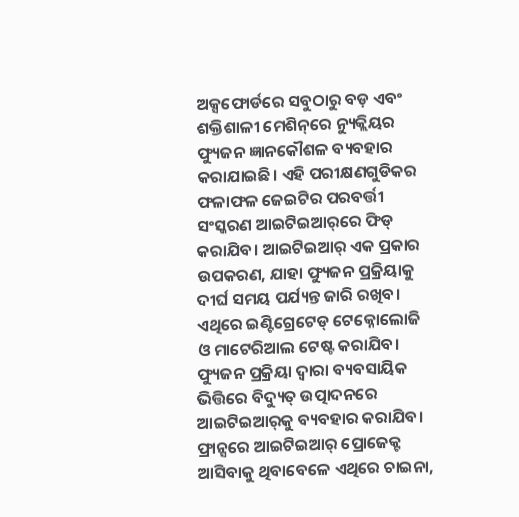ଅକ୍ସଫୋର୍ଡରେ ସବୁଠାରୁ ବଡ଼ ଏବଂ ଶକ୍ତିଶାଳୀ ମେଶିନ୍‌ରେ ନ୍ୟୁକ୍ଲିୟର ଫ୍ୟୁଜନ ଜ୍ଞାନକୌଶଳ ବ୍ୟବହାର କରାଯାଇଛି। ଏହି ପରୀକ୍ଷଣଗୁଡିକର ଫଳାଫଳ ଜେଇଟିର ପରବର୍ତ୍ତୀ ସଂସ୍କରଣ ଆଇଟିଇଆର୍‌ରେ ଫିଡ୍‌ କରାଯିବ। ଆଇଟିଇଆର୍‌ ଏକ ପ୍ରକାର ଉପକରଣ, ଯାହା ଫ୍ୟୁଜନ ପ୍ରକ୍ରିୟାକୁ ଦୀର୍ଘ ସମୟ ପର୍ଯ୍ୟନ୍ତ ଜାରି ରଖିବ। ଏଥିରେ ଇଣ୍ଟିଗ୍ରେଟେଡ୍‌ ଟେକ୍ନୋଲୋଜି ଓ ମାଟେରିଆଲ ଟେଷ୍ଟ କରାଯିବ। ଫ୍ୟୁଜନ ପ୍ରକ୍ରିୟା ଦ୍ୱାରା ବ୍ୟବସାୟିକ ଭିତ୍ତିରେ ବିଦ୍ୟୁତ୍‌ ଉତ୍ପାଦନରେ ଆଇଟିଇଆର୍‌କୁ ବ୍ୟବହାର କରାଯିବ। ଫ୍ରାନ୍ସରେ ଆଇଟିଇଆର୍‌ ପ୍ରୋଜେକ୍ଟ ଆସିବାକୁ ଥିବାବେଳେ ଏଥିରେ ଚାଇନା,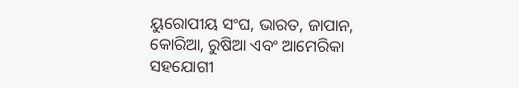ୟୁରୋପୀୟ ସଂଘ, ଭାରତ, ଜାପାନ, କୋରିଆ, ରୁଷିଆ ଏବଂ ଆମେରିକା ସହଯୋଗୀ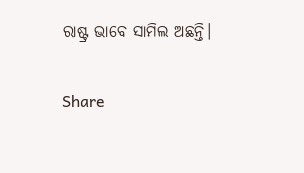ରାଷ୍ଟ୍ର ଭାବେ ସାମିଲ ଅଛନ୍ତି।

Share